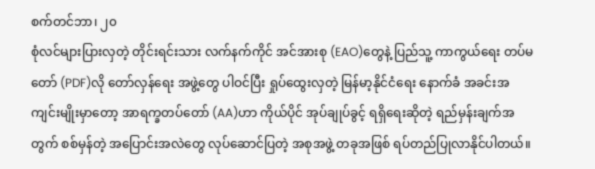စက်တင်ဘာ၊ ၂၀
စုံလင်များပြားလှတဲ့ တိုင်းရင်းသား လက်နက်ကိုင် အင်အားစု (EAO)တွေနဲ့ ပြည်သူ့ ကာကွယ်ရေး တပ်မတော် (PDF)လို တော်လှန်ရေး အဖွဲ့တွေ ပါဝင်ပြီး ရှုပ်ထွေးလှတဲ့ မြန်မာ့နိုင်ငံရေး နောက်ခံ အခင်းအကျင်းမျိုးမှာတော့ အာရက္ခတပ်တော် (AA)ဟာ ကိုယ်ပိုင် အုပ်ချုပ်ခွင့် ရရှိရေးဆိုတဲ့ ရည်မှန်းချက်အတွက် စစ်မှန်တဲ့ အပြောင်းအလဲတွေ လုပ်ဆောင်ပြတဲ့ အစုအဖွဲ့ တခုအဖြစ် ရပ်တည်ပြုလာနိုင်ပါတယ်။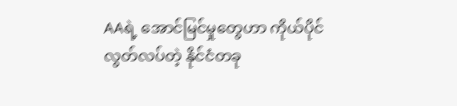AAရဲ့ အောင်မြင်မှုတွေဟာ ကိုယ်ပိုင် လွတ်လပ်တဲ့ နိုင်ငံတခု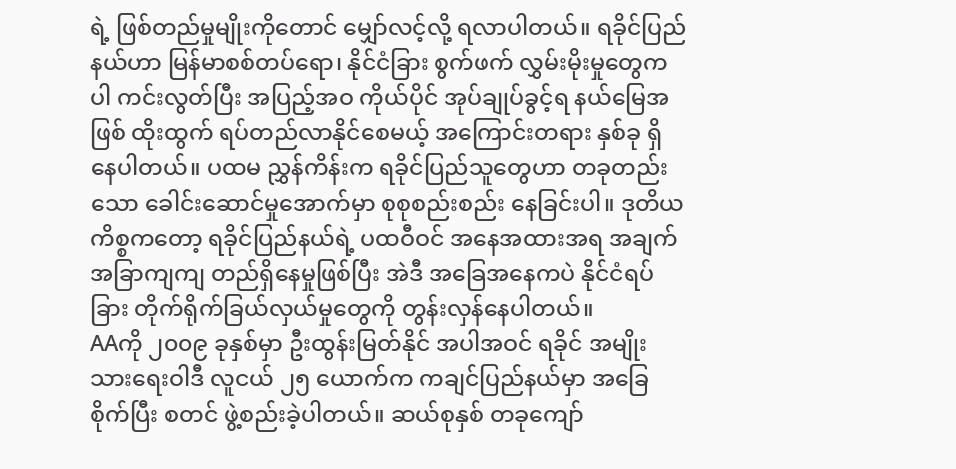ရဲ့ ဖြစ်တည်မှုမျိုးကိုတောင် မျှော်လင့်လို့ ရလာပါတယ်။ ရခိုင်ပြည်နယ်ဟာ မြန်မာစစ်တပ်ရော၊ နိုင်ငံခြား စွက်ဖက် လွှမ်းမိုးမှုတွေကပါ ကင်းလွတ်ပြီး အပြည့်အဝ ကိုယ်ပိုင် အုပ်ချုပ်ခွင့်ရ နယ်မြေအဖြစ် ထိုးထွက် ရပ်တည်လာနိုင်စေမယ့် အကြောင်းတရား နှစ်ခု ရှိနေပါတယ်။ ပထမ ညွှန်ကိန်းက ရခိုင်ပြည်သူတွေဟာ တခုတည်းသော ခေါင်းဆောင်မှုအောက်မှာ စုစုစည်းစည်း နေခြင်းပါ။ ဒုတိယ ကိစ္စကတော့ ရခိုင်ပြည်နယ်ရဲ့ ပထဝီဝင် အနေအထားအရ အချက်အခြာကျကျ တည်ရှိနေမှုဖြစ်ပြီး အဲဒီ အခြေအနေကပဲ နိုင်ငံရပ်ခြား တိုက်ရိုက်ခြယ်လှယ်မှုတွေကို တွန်းလှန်နေပါတယ်။
AAကို ၂၀၀၉ ခုနှစ်မှာ ဦးထွန်းမြတ်နိုင် အပါအဝင် ရခိုင် အမျိုးသားရေးဝါဒီ လူငယ် ၂၅ ယောက်က ကချင်ပြည်နယ်မှာ အခြေစိုက်ပြီး စတင် ဖွဲ့စည်းခဲ့ပါတယ်။ ဆယ်စုနှစ် တခုကျော်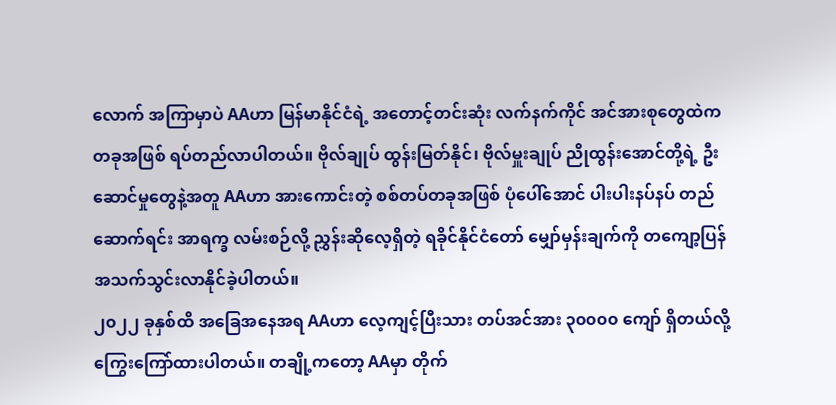လောက် အကြာမှာပဲ AAဟာ မြန်မာနိုင်ငံရဲ့ အတောင့်တင်းဆုံး လက်နက်ကိုင် အင်အားစုတွေထဲက တခုအဖြစ် ရပ်တည်လာပါတယ်။ ဗိုလ်ချုပ် ထွန်းမြတ်နိုင်၊ ဗိုလ်မှူးချုပ် ညိုထွန်းအောင်တို့ရဲ့ ဦးဆောင်မှုတွေနဲ့အတူ AAဟာ အားကောင်းတဲ့ စစ်တပ်တခုအဖြစ် ပုံပေါ်အောင် ပါးပါးနပ်နပ် တည်ဆောက်ရင်း အာရက္ခ လမ်းစဉ်လို့ ညွှန်းဆိုလေ့ရှိတဲ့ ရခိုင်နိုင်ငံတော် မျှော်မှန်းချက်ကို တကျော့ပြန် အသက်သွင်းလာနိုင်ခဲ့ပါတယ်။
၂၀၂၂ ခုနှစ်ထိ အခြေအနေအရ AAဟာ လေ့ကျင့်ပြီးသား တပ်အင်အား ၃၀၀၀၀ ကျော် ရှိတယ်လို့ ကြွေးကြော်ထားပါတယ်။ တချို့ကတော့ AAမှာ တိုက်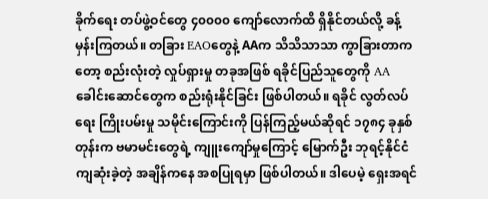ခိုက်ရေး တပ်ဖွဲ့ဝင်တွေ ၄၀၀၀၀ ကျော်လောက်ထိ ရှိနိုင်တယ်လို့ ခန့်မှန်းကြတယ်။ တခြား EAOတွေနဲ့ AAက သိသိသာသာ ကွာခြားတာကတော့ စည်းလုံးတဲ့ လှုပ်ရှားမှု တခုအဖြစ် ရခိုင်ပြည်သူတွေကို AA ခေါင်းဆောင်တွေက စည်းရုံးနိုင်ခြင်း ဖြစ်ပါတယ်။ ရခိုင် လွတ်လပ်ရေး ကြိုးပမ်းမှု သမိုင်းကြောင်းကို ပြန်ကြည့်မယ်ဆိုရင် ၁၇၈၄ ခုနှစ်တုန်းက ဗမာမင်းတွေရဲ့ ကျူးကျော်မှုကြောင့် မြောက်ဦး ဘုရင့်နိုင်ငံ ကျဆုံးခဲ့တဲ့ အချိန်ကနေ အစပြုရမှာ ဖြစ်ပါတယ်။ ဒါပေမဲ့ ရှေးအရင်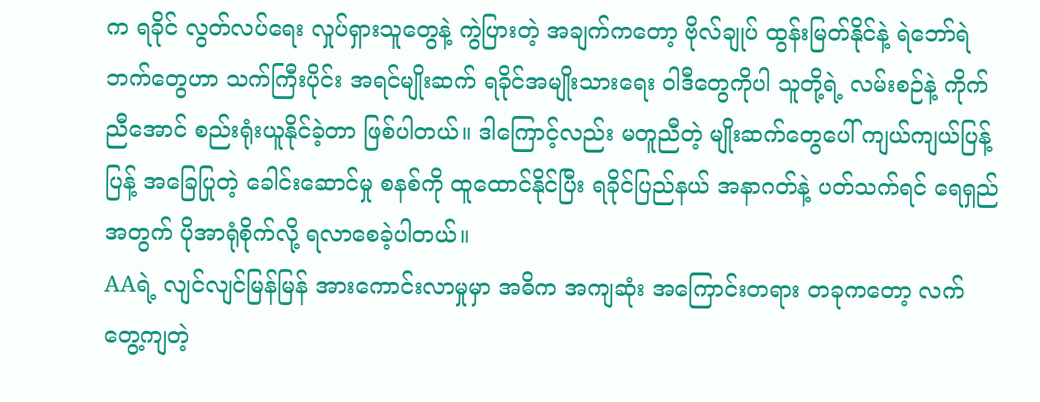က ရခိုင် လွတ်လပ်ရေး လှုပ်ရှားသူတွေနဲ့ ကွဲပြားတဲ့ အချက်ကတော့ ဗိုလ်ချုပ် ထွန်းမြတ်နိုင်နဲ့ ရဲဘော်ရဲဘက်တွေဟာ သက်ကြီးပိုင်း အရင်မျိုးဆက် ရခိုင်အမျိုးသားရေး ဝါဒီတွေကိုပါ သူတို့ရဲ့ လမ်းစဉ်နဲ့ ကိုက်ညီအောင် စည်းရုံးယူနိုင်ခဲ့တာ ဖြစ်ပါတယ်။ ဒါကြောင့်လည်း မတူညီတဲ့ မျိုးဆက်တွေပေါ် ကျယ်ကျယ်ပြန့်ပြန့် အခြေပြုတဲ့ ခေါင်းဆောင်မှု စနစ်ကို ထူထောင်နိုင်ပြီး ရခိုင်ပြည်နယ် အနာဂတ်နဲ့ ပတ်သက်ရင် ရေရှည်အတွက် ပိုအာရုံစိုက်လို့ ရလာစေခဲ့ပါတယ်။
AAရဲ့ လျင်လျင်မြန်မြန် အားကောင်းလာမှုမှာ အဓိက အကျဆုံး အကြောင်းတရား တခုကတော့ လက်တွေ့ကျတဲ့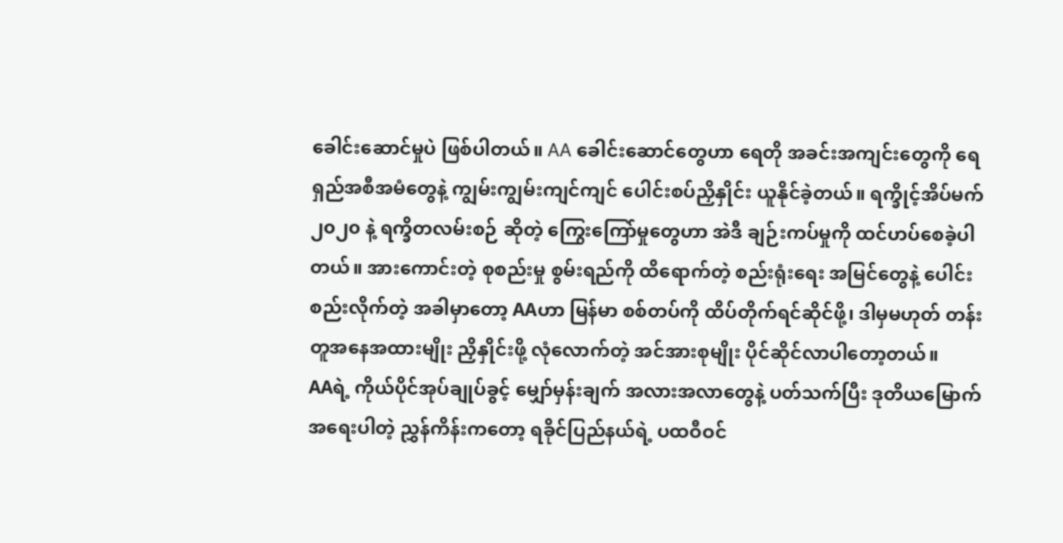ခေါင်းဆောင်မှုပဲ ဖြစ်ပါတယ်။ AA ခေါင်းဆောင်တွေဟာ ရေတို အခင်းအကျင်းတွေကို ရေရှည်အစီအမံတွေနဲ့ ကျွမ်းကျွမ်းကျင်ကျင် ပေါင်းစပ်ညှိနှိုင်း ယူနိုင်ခဲ့တယ်။ ရက္ခိုင့်အိပ်မက် ၂၀၂၀ နဲ့ ရက္ခိတလမ်းစဉ် ဆိုတဲ့ ကြွေးကြော်မှုတွေဟာ အဲဒီ ချဉ်းကပ်မှုကို ထင်ဟပ်စေခဲ့ပါတယ်။ အားကောင်းတဲ့ စုစည်းမှု စွမ်းရည်ကို ထိရောက်တဲ့ စည်းရုံးရေး အမြင်တွေနဲ့ ပေါင်းစည်းလိုက်တဲ့ အခါမှာတော့ AAဟာ မြန်မာ စစ်တပ်ကို ထိပ်တိုက်ရင်ဆိုင်ဖို့၊ ဒါမှမဟုတ် တန်းတူအနေအထားမျိုး ညှိနှိုင်းဖို့ လုံလောက်တဲ့ အင်အားစုမျိုး ပိုင်ဆိုင်လာပါတော့တယ်။
AAရဲ့ ကိုယ်ပိုင်အုပ်ချုပ်ခွင့် မျှော်မှန်းချက် အလားအလာတွေနဲ့ ပတ်သက်ပြီး ဒုတိယမြောက် အရေးပါတဲ့ ညွှန်ကိန်းကတော့ ရခိုင်ပြည်နယ်ရဲ့ ပထဝီဝင်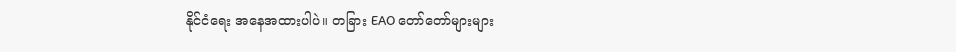နိုင်ငံရေး အနေအထားပါပဲ။ တခြား EAO တော်တော်များများ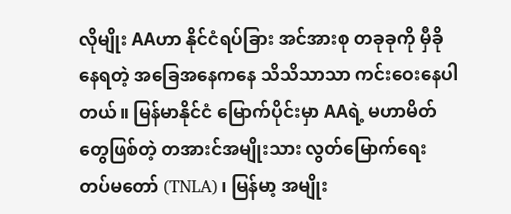လိုမျိုး AAဟာ နိုင်ငံရပ်ခြား အင်အားစု တခုခုကို မှီခိုနေရတဲ့ အခြေအနေကနေ သိသိသာသာ ကင်းဝေးနေပါတယ်။ မြန်မာနိုင်ငံ မြောက်ပိုင်းမှာ AAရဲ့ မဟာမိတ်တွေဖြစ်တဲ့ တအားင်အမျိုးသား လွတ်မြောက်ရေး တပ်မတော် (TNLA)၊ မြန်မာ့ အမျိုး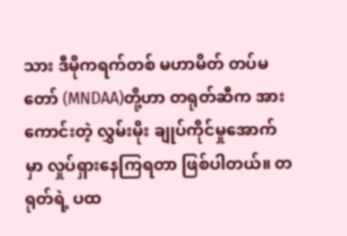သား ဒီမိုကရက်တစ် မဟာမိတ် တပ်မတော် (MNDAA)တို့ဟာ တရုတ်ဆီက အားကောင်းတဲ့ လွှမ်းမိုး ချုပ်ကိုင်မှုအောက်မှာ လှုပ်ရှားနေကြရတာ ဖြစ်ပါတယ်။ တရုတ်ရဲ့ ပထ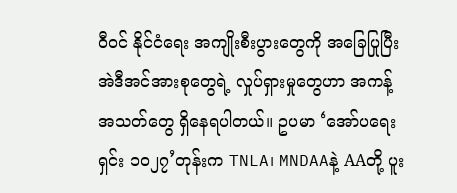ဝီဝင် နိုင်ငံရေး အကျိုးစီးပွားတွေကို အခြေပြုပြီး အဲဒီအင်အားစုတွေရဲ့ လှုပ်ရှားမှုတွေဟာ အကန့်အသတ်တွေ ရှိနေရပါတယ်။ ဥပမာ ‘အော်ပရေးရှင်း ၁၀၂၇’တုန်းက TNLA၊ MNDAAနဲ့ AAတို့ ပူး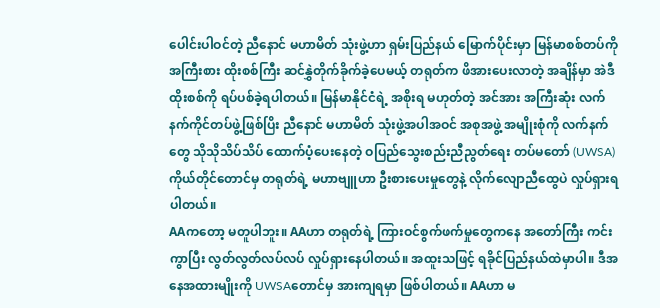ပေါင်းပါဝင်တဲ့ ညီနောင် မဟာမိတ် သုံးဖွဲ့ဟာ ရှမ်းပြည်နယ် မြောက်ပိုင်းမှာ မြန်မာစစ်တပ်ကို အကြီးစား ထိုးစစ်ကြီး ဆင်နွှဲတိုက်ခိုက်ခဲ့ပေမယ့် တရုတ်က ဖိအားပေးလာတဲ့ အချိန်မှာ အဲဒီ ထိုးစစ်ကို ရပ်ပစ်ခဲ့ရပါတယ်။ မြန်မာနိုင်ငံရဲ့ အစိုးရ မဟုတ်တဲ့ အင်အား အကြီးဆုံး လက်နက်ကိုင်တပ်ဖွဲ့ဖြစ်ပြိး ညီနောင် မဟာမိတ် သုံးဖွဲ့အပါအဝင် အစုအဖွဲ့ အမျိုးစုံကို လက်နက်တွေ သိုသိုသိပ်သိပ် ထောက်ပံ့ပေးနေတဲ့ ဝပြည်သွေးစည်းညီညွတ်ရေး တပ်မတော် (UWSA) ကိုယ်တိုင်တောင်မှ တရုတ်ရဲ့ မဟာဗျူဟာ ဦးစားပေးမှုတွေနဲ့ လိုက်လျောညီထွေပဲ လှုပ်ရှားရပါတယ်။
AAကတော့ မတူပါဘူး။ AAဟာ တရုတ်ရဲ့ ကြားဝင်စွက်ဖက်မှုတွေကနေ အတော်ကြီး ကင်းကွာပြီး လွတ်လွတ်လပ်လပ် လှုပ်ရှားနေပါတယ်။ အထူးသဖြင့် ရခိုင်ပြည်နယ်ထဲမှာပါ။ ဒီအနေအထားမျိုးကို UWSAတောင်မှ အားကျရမှာ ဖြစ်ပါတယ်။ AAဟာ မ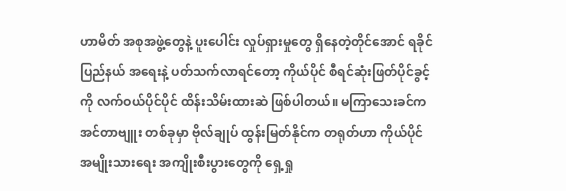ဟာမိတ် အစုအဖွဲ့တွေနဲ့ ပူးပေါင်း လှုပ်ရှားမှုတွေ ရှိနေတဲ့တိုင်အောင် ရခိုင်ပြည်နယ် အရေးနဲ့ ပတ်သက်လာရင်တော့ ကိုယ်ပိုင် စီရင်ဆုံးဖြတ်ပိုင်ခွင့်ကို လက်ဝယ်ပိုင်ပိုင် ထိန်းသိမ်းထားဆဲ ဖြစ်ပါတယ်။ မကြာသေးခင်က အင်တာဗျူး တစ်ခုမှာ ဗိုလ်ချုပ် ထွန်းမြတ်နိုင်က တရုတ်ဟာ ကိုယ်ပိုင် အမျိုးသားရေး အကျိုးစီးပွားတွေကို ရှေ့ရှု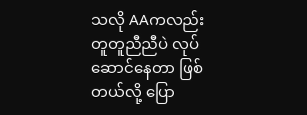သလို AAကလည်း တူတူညီညီပဲ လုပ်ဆောင်နေတာ ဖြစ်တယ်လို့ ပြော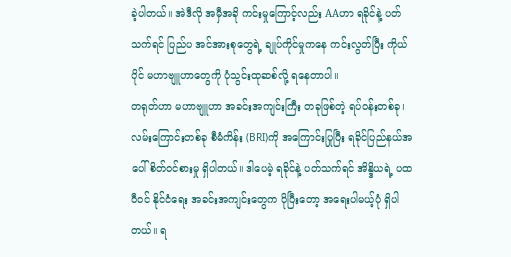ခဲ့ပါတယ်။ အဲဒီလို အမှီအခို ကင်းမှုကြောင့်လည်း AAဟာ ရခိုင်နဲ့ ပတ်သက်ရင် ပြည်ပ အင်အားစုတွေရဲ့ ချုပ်ကိုင်မှုကနေ ကင်းလွတ်ပြီး ကိုယ်ပိုင် မဟာဗျူဟာတွေကို ပုံသွင်းထုဆစ်လို့ ရနေတာပါ။
တရုတ်ဟာ မဟာဗျူဟာ အခင်းအကျင်းကြီး တခုဖြစ်တဲ့ ရပ်ဝန်းတစ်ခု၊ လမ်းကြောင်းတစ်ခု စီမံကိန်း (BRI)ကို အကြောင်းပြုပြီး ရခိုင်ပြည်နယ်အပေါ် စိတ်ဝင်စားမှု ရှိပါတယ်။ ဒါပေမဲ့ ရခိုင်နဲ့ ပတ်သက်ရင် အိန္ဒိယရဲ့ ပထဝီဝင် နိုင်ငံရေး အခင်းအကျင်းတွေက ပိုပြီးတော့ အရေးပါမယ့်ပုံ ရှိပါတယ်။ ရ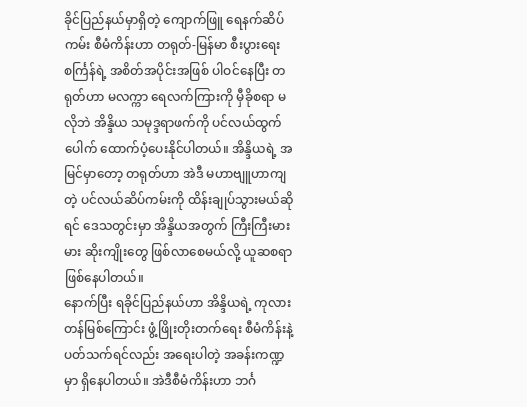ခိုင်ပြည်နယ်မှာရှိတဲ့ ကျောက်ဖြူ ရေနက်ဆိပ်ကမ်း စီမံကိန်းဟာ တရုတ်-မြန်မာ စီးပွားရေး စင်္ကြန်ရဲ့ အစိတ်အပိုင်းအဖြစ် ပါဝင်နေပြီး တရုတ်ဟာ မလက္ကာ ရေလက်ကြားကို မှီခိုစရာ မလိုဘဲ အိန္ဒိယ သမုဒ္ဒရာဖက်ကို ပင်လယ်ထွက်ပေါက် ထောက်ပံ့ပေးနိုင်ပါတယ်။ အိန္ဒိယရဲ့ အမြင်မှာတော့ တရုတ်ဟာ အဲဒီ မဟာဗျူဟာကျတဲ့ ပင်လယ်ဆိပ်ကမ်းကို ထိန်းချုပ်သွားမယ်ဆိုရင် ဒေသတွင်းမှာ အိန္ဒိယအတွက် ကြီးကြီးမားမား ဆိုးကျိုးတွေ ဖြစ်လာစေမယ်လို့ ယူဆစရာ ဖြစ်နေပါတယ်။
နောက်ပြီး ရခိုင်ပြည်နယ်ဟာ အိန္ဒိယရဲ့ ကုလားတန်မြစ်ကြောင်း ဖွံ့ဖြိုးတိုးတက်ရေး စီမံကိန်းနဲ့ ပတ်သက်ရင်လည်း အရေးပါတဲ့ အခန်းကဏ္ဍမှာ ရှိနေပါတယ်။ အဲဒီစီမံကိန်းဟာ ဘင်္ဂ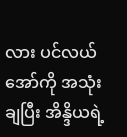လား ပင်လယ်အော်ကို အသုံးချပြီး အိန္ဒိယရဲ့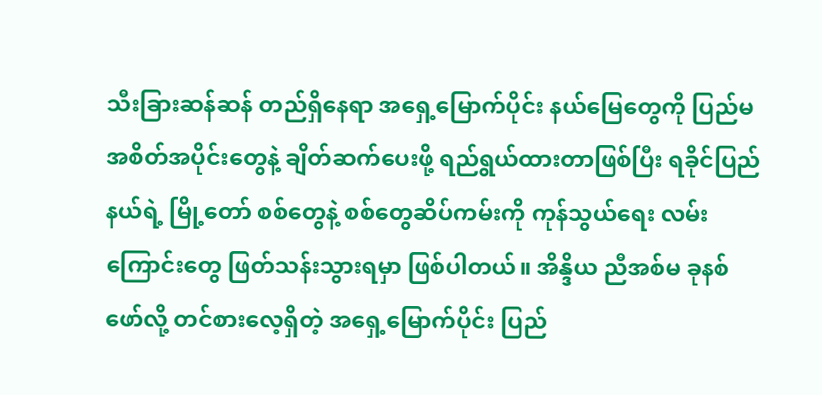သီးခြားဆန်ဆန် တည်ရှိနေရာ အရှေ့မြောက်ပိုင်း နယ်မြေတွေကို ပြည်မ အစိတ်အပိုင်းတွေနဲ့ ချိတ်ဆက်ပေးဖို့ ရည်ရွယ်ထားတာဖြစ်ပြီး ရခိုင်ပြည်နယ်ရဲ့ မြို့တော် စစ်တွေနဲ့ စစ်တွေဆိပ်ကမ်းကို ကုန်သွယ်ရေး လမ်းကြောင်းတွေ ဖြတ်သန်းသွားရမှာ ဖြစ်ပါတယ်။ အိန္ဒိယ ညီအစ်မ ခုနစ်ဖော်လို့ တင်စားလေ့ရှိတဲ့ အရှေ့မြောက်ပိုင်း ပြည်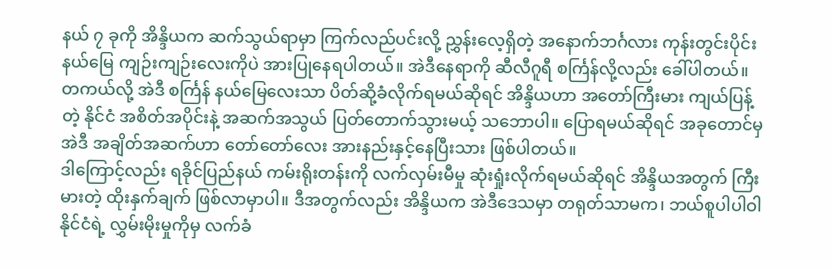နယ် ၇ ခုကို အိန္ဒိယက ဆက်သွယ်ရာမှာ ကြက်လည်ပင်းလို့ ညွှန်းလေ့ရှိတဲ့ အနောက်ဘင်္ဂလား ကုန်းတွင်းပိုင်း နယ်မြေ ကျဉ်းကျဉ်းလေးကိုပဲ အားပြုနေရပါတယ်။ အဲဒီနေရာကို ဆီလီဂူရီ စင်္ကြန်လို့လည်း ခေါ်ပါတယ်။ တကယ်လို့ အဲဒီ စင်္ကြန် နယ်မြေလေးသာ ပိတ်ဆို့ခံလိုက်ရမယ်ဆိုရင် အိန္ဒိယဟာ အတော်ကြီးမား ကျယ်ပြန့်တဲ့ နိုင်ငံ အစိတ်အပိုင်းနဲ့ အဆက်အသွယ် ပြတ်တောက်သွားမယ့် သဘောပါ။ ပြောရမယ်ဆိုရင် အခုတောင်မှ အဲဒီ အချိတ်အဆက်ဟာ တော်တော်လေး အားနည်းနှင့်နေပြီးသား ဖြစ်ပါတယ်။
ဒါကြောင့်လည်း ရခိုင်ပြည်နယ် ကမ်းရိုးတန်းကို လက်လှမ်းမီမှု ဆုံးရှုံးလိုက်ရမယ်ဆိုရင် အိန္ဒိယအတွက် ကြီးမားတဲ့ ထိုးနှက်ချက် ဖြစ်လာမှာပါ။ ဒီအတွက်လည်း အိန္ဒိယက အဲဒီဒေသမှာ တရုတ်သာမက၊ ဘယ်စူပါပါဝါ နိုင်ငံရဲ့ လွှမ်းမိုးမှုကိုမှ လက်ခံ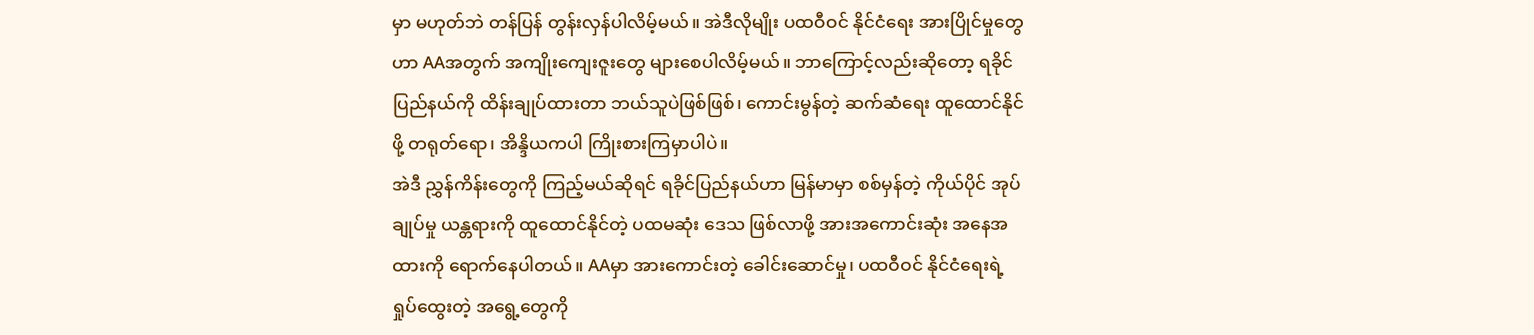မှာ မဟုတ်ဘဲ တန်ပြန် တွန်းလှန်ပါလိမ့်မယ်။ အဲဒီလိုမျိုး ပထဝီဝင် နိုင်ငံရေး အားပြိုင်မှုတွေဟာ AAအတွက် အကျိုးကျေးဇူးတွေ များစေပါလိမ့်မယ်။ ဘာကြောင့်လည်းဆိုတော့ ရခိုင်ပြည်နယ်ကို ထိန်းချုပ်ထားတာ ဘယ်သူပဲဖြစ်ဖြစ်၊ ကောင်းမွန်တဲ့ ဆက်ဆံရေး ထူထောင်နိုင်ဖို့ တရုတ်ရော၊ အိန္ဒိယကပါ ကြိုးစားကြမှာပါပဲ။
အဲဒီ ညွှန်ကိန်းတွေကို ကြည့်မယ်ဆိုရင် ရခိုင်ပြည်နယ်ဟာ မြန်မာမှာ စစ်မှန်တဲ့ ကိုယ်ပိုင် အုပ်ချုပ်မှု ယန္တရားကို ထူထောင်နိုင်တဲ့ ပထမဆုံး ဒေသ ဖြစ်လာဖို့ အားအကောင်းဆုံး အနေအထားကို ရောက်နေပါတယ်။ AAမှာ အားကောင်းတဲ့ ခေါင်းဆောင်မှု၊ ပထဝီဝင် နိုင်ငံရေးရဲ့ ရှုပ်ထွေးတဲ့ အရွေ့တွေကို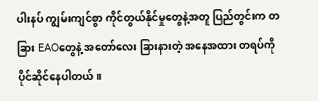ပါးနပ် ကျွမ်းကျင်စွာ ကိုင်တွယ်နိုင်မှုတွေနဲ့အတူ ပြည်တွင်းက တခြား EAOတွေနဲ့ အတော်လေး ခြားနားတဲ့ အနေအထား တရပ်ကို ပိုင်ဆိုင်နေပါတယ်။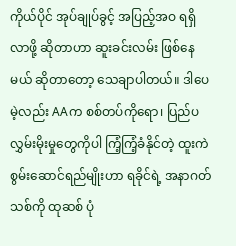ကိုယ်ပိုင် အုပ်ချုပ်ခွင့် အပြည့်အဝ ရရှိလာဖို့ ဆိုတာဟာ ဆူးခင်းလမ်း ဖြစ်နေမယ် ဆိုတာတော့ သေချာပါတယ်။ ဒါပေမဲ့လည်း AAက စစ်တပ်ကိုရော၊ ပြည်ပ လွှမ်းမိုးမှုတွေကိုပါ ကြံ့ကြံ့ခံနိုင်တဲ့ ထူးကဲ စွမ်းဆောင်ရည်မျိုးဟာ ရခိုင်ရဲ့ အနာဂတ်သစ်ကို ထုဆစ် ပုံ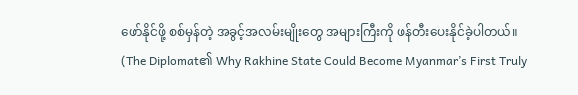ဖော်နိုင်ဖို့ စစ်မှန်တဲ့ အခွင့်အလမ်းမျိုးတွေ အများကြီးကို ဖန်တီးပေးနိုင်ခဲ့ပါတယ်။
(The Diplomat၏ Why Rakhine State Could Become Myanmar’s First Truly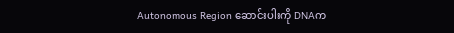Autonomous Region ဆောင်းပါးကို DNAက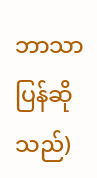ဘာသာပြန်ဆိုသည်)